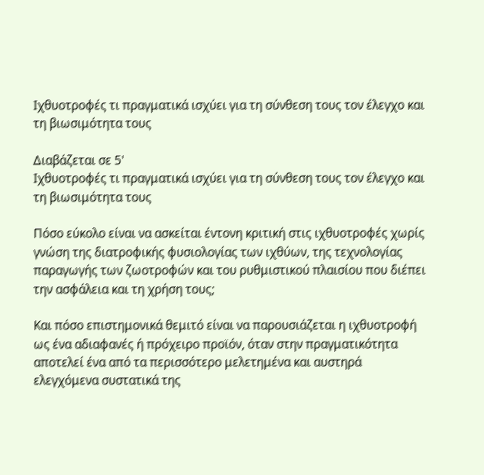Ιχθυοτροφές τι πραγματικά ισχύει για τη σύνθεση τους τον έλεγχο και τη βιωσιμότητα τους

Διαβάζεται σε 5'
Ιχθυοτροφές τι πραγματικά ισχύει για τη σύνθεση τους τον έλεγχο και τη βιωσιμότητα τους

Πόσο εύκολο είναι να ασκείται έντονη κριτική στις ιχθυοτροφές χωρίς γνώση της διατροφικής φυσιολογίας των ιχθύων, της τεχνολογίας παραγωγής των ζωοτροφών και του ρυθμιστικού πλαισίου που διέπει την ασφάλεια και τη χρήση τους;

Και πόσο επιστημονικά θεμιτό είναι να παρουσιάζεται η ιχθυοτροφή ως ένα αδιαφανές ή πρόχειρο προϊόν, όταν στην πραγματικότητα αποτελεί ένα από τα περισσότερο μελετημένα και αυστηρά ελεγχόμενα συστατικά της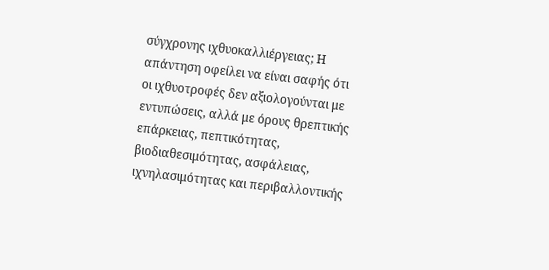σύγχρονης ιχθυοκαλλιέργειας; Η απάντηση οφείλει να είναι σαφής ότι οι ιχθυοτροφές δεν αξιολογούνται με εντυπώσεις, αλλά με όρους θρεπτικής επάρκειας, πεπτικότητας, βιοδιαθεσιμότητας, ασφάλειας, ιχνηλασιμότητας και περιβαλλοντικής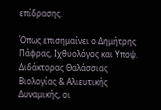επίδρασης.

Όπως επισημαίνει ο Δημήτρης Πάφρας, Ιχθυολόγος και Υποψ. Διδάκτορας Θαλάσσιας Βιολογίας & Αλιευτικής Δυναμικής, οι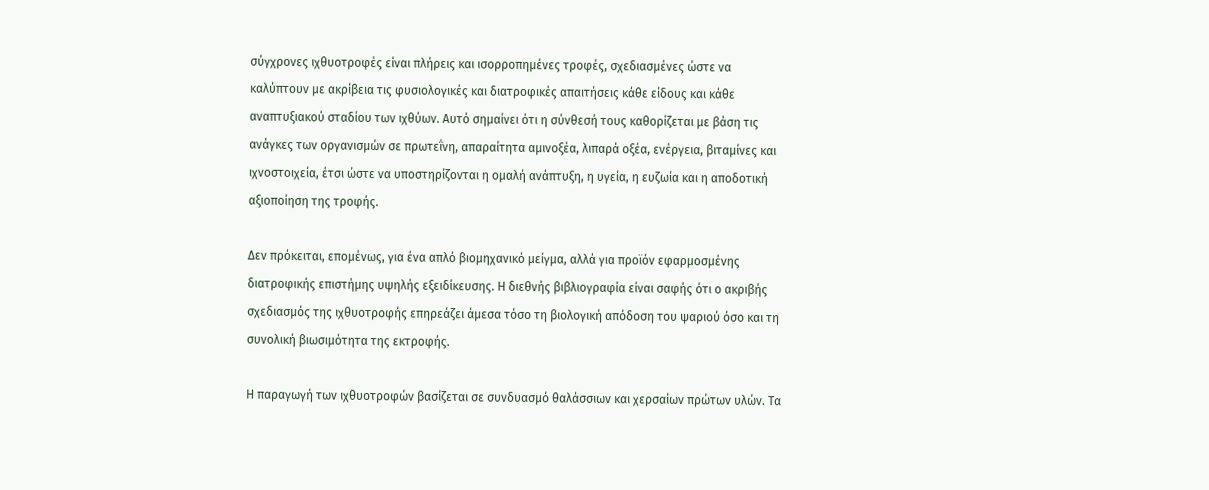σύγχρονες ιχθυοτροφές είναι πλήρεις και ισορροπημένες τροφές, σχεδιασμένες ώστε να καλύπτουν με ακρίβεια τις φυσιολογικές και διατροφικές απαιτήσεις κάθε είδους και κάθε αναπτυξιακού σταδίου των ιχθύων. Αυτό σημαίνει ότι η σύνθεσή τους καθορίζεται με βάση τις ανάγκες των οργανισμών σε πρωτεΐνη, απαραίτητα αμινοξέα, λιπαρά οξέα, ενέργεια, βιταμίνες και ιχνοστοιχεία, έτσι ώστε να υποστηρίζονται η ομαλή ανάπτυξη, η υγεία, η ευζωία και η αποδοτική αξιοποίηση της τροφής.

Δεν πρόκειται, επομένως, για ένα απλό βιομηχανικό μείγμα, αλλά για προϊόν εφαρμοσμένης διατροφικής επιστήμης υψηλής εξειδίκευσης. Η διεθνής βιβλιογραφία είναι σαφής ότι ο ακριβής σχεδιασμός της ιχθυοτροφής επηρεάζει άμεσα τόσο τη βιολογική απόδοση του ψαριού όσο και τη συνολική βιωσιμότητα της εκτροφής.

Η παραγωγή των ιχθυοτροφών βασίζεται σε συνδυασμό θαλάσσιων και χερσαίων πρώτων υλών. Τα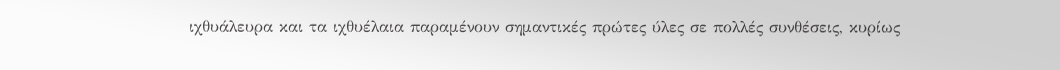ιχθυάλευρα και τα ιχθυέλαια παραμένουν σημαντικές πρώτες ύλες σε πολλές συνθέσεις, κυρίως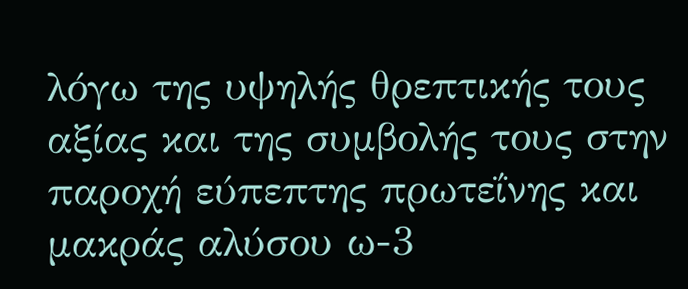λόγω της υψηλής θρεπτικής τους αξίας και της συμβολής τους στην παροχή εύπεπτης πρωτεΐνης και μακράς αλύσου ω-3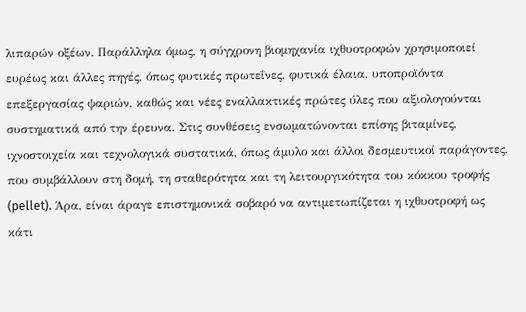λιπαρών οξέων. Παράλληλα όμως, η σύγχρονη βιομηχανία ιχθυοτροφών χρησιμοποιεί ευρέως και άλλες πηγές, όπως φυτικές πρωτεΐνες, φυτικά έλαια, υποπροϊόντα επεξεργασίας ψαριών, καθώς και νέες εναλλακτικές πρώτες ύλες που αξιολογούνται συστηματικά από την έρευνα. Στις συνθέσεις ενσωματώνονται επίσης βιταμίνες, ιχνοστοιχεία και τεχνολογικά συστατικά, όπως άμυλο και άλλοι δεσμευτικοί παράγοντες, που συμβάλλουν στη δομή, τη σταθερότητα και τη λειτουργικότητα του κόκκου τροφής (pellet). Άρα, είναι άραγε επιστημονικά σοβαρό να αντιμετωπίζεται η ιχθυοτροφή ως κάτι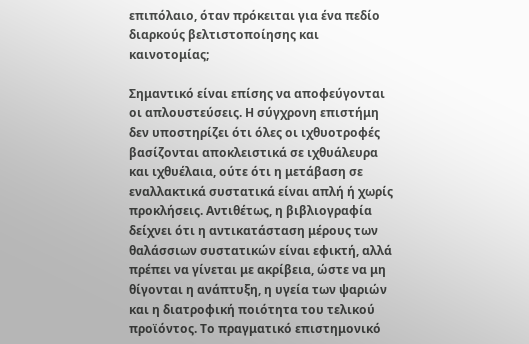επιπόλαιο, όταν πρόκειται για ένα πεδίο διαρκούς βελτιστοποίησης και καινοτομίας;

Σημαντικό είναι επίσης να αποφεύγονται οι απλουστεύσεις. Η σύγχρονη επιστήμη δεν υποστηρίζει ότι όλες οι ιχθυοτροφές βασίζονται αποκλειστικά σε ιχθυάλευρα και ιχθυέλαια, ούτε ότι η μετάβαση σε εναλλακτικά συστατικά είναι απλή ή χωρίς προκλήσεις. Αντιθέτως, η βιβλιογραφία δείχνει ότι η αντικατάσταση μέρους των θαλάσσιων συστατικών είναι εφικτή, αλλά πρέπει να γίνεται με ακρίβεια, ώστε να μη θίγονται η ανάπτυξη, η υγεία των ψαριών και η διατροφική ποιότητα του τελικού προϊόντος. Το πραγματικό επιστημονικό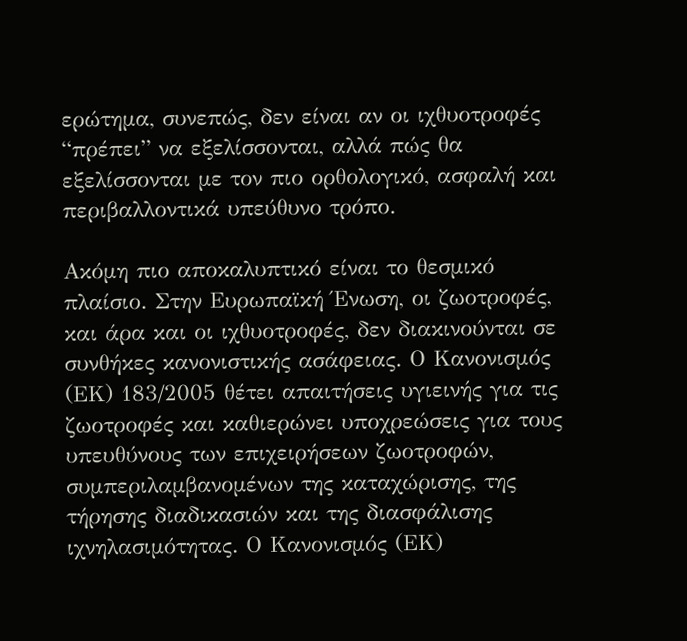ερώτημα, συνεπώς, δεν είναι αν οι ιχθυοτροφές “πρέπει” να εξελίσσονται, αλλά πώς θα εξελίσσονται με τον πιο ορθολογικό, ασφαλή και περιβαλλοντικά υπεύθυνο τρόπο.

Ακόμη πιο αποκαλυπτικό είναι το θεσμικό πλαίσιο. Στην Ευρωπαϊκή Ένωση, οι ζωοτροφές, και άρα και οι ιχθυοτροφές, δεν διακινούνται σε συνθήκες κανονιστικής ασάφειας. Ο Κανονισμός (ΕΚ) 183/2005 θέτει απαιτήσεις υγιεινής για τις ζωοτροφές και καθιερώνει υποχρεώσεις για τους υπευθύνους των επιχειρήσεων ζωοτροφών, συμπεριλαμβανομένων της καταχώρισης, της τήρησης διαδικασιών και της διασφάλισης ιχνηλασιμότητας. Ο Κανονισμός (ΕΚ)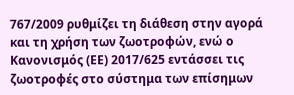767/2009 ρυθμίζει τη διάθεση στην αγορά και τη χρήση των ζωοτροφών, ενώ ο Κανονισμός (ΕΕ) 2017/625 εντάσσει τις ζωοτροφές στο σύστημα των επίσημων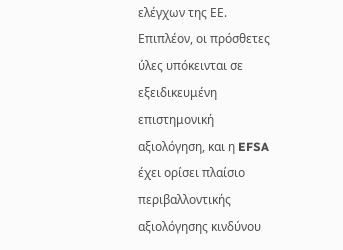ελέγχων της ΕΕ. Επιπλέον, οι πρόσθετες ύλες υπόκεινται σε εξειδικευμένη επιστημονική αξιολόγηση, και η EFSA έχει ορίσει πλαίσιο περιβαλλοντικής αξιολόγησης κινδύνου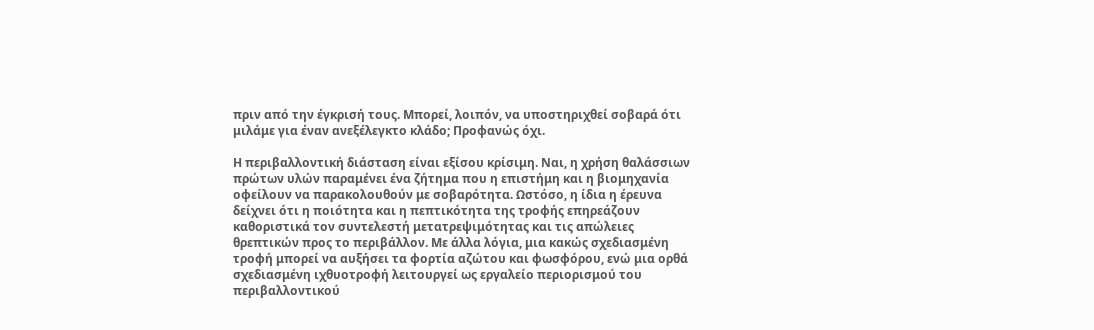πριν από την έγκρισή τους. Μπορεί, λοιπόν, να υποστηριχθεί σοβαρά ότι μιλάμε για έναν ανεξέλεγκτο κλάδο; Προφανώς όχι.

Η περιβαλλοντική διάσταση είναι εξίσου κρίσιμη. Ναι, η χρήση θαλάσσιων πρώτων υλών παραμένει ένα ζήτημα που η επιστήμη και η βιομηχανία οφείλουν να παρακολουθούν με σοβαρότητα. Ωστόσο, η ίδια η έρευνα δείχνει ότι η ποιότητα και η πεπτικότητα της τροφής επηρεάζουν καθοριστικά τον συντελεστή μετατρεψιμότητας και τις απώλειες θρεπτικών προς το περιβάλλον. Με άλλα λόγια, μια κακώς σχεδιασμένη τροφή μπορεί να αυξήσει τα φορτία αζώτου και φωσφόρου, ενώ μια ορθά σχεδιασμένη ιχθυοτροφή λειτουργεί ως εργαλείο περιορισμού του περιβαλλοντικού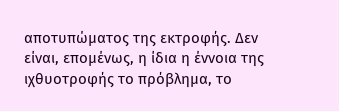αποτυπώματος της εκτροφής. Δεν είναι, επομένως, η ίδια η έννοια της ιχθυοτροφής το πρόβλημα, το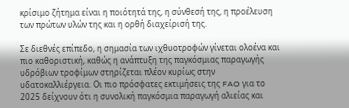κρίσιμο ζήτημα είναι η ποιότητά της, η σύνθεσή της, η προέλευση των πρώτων υλών της και η ορθή διαχείρισή της.

Σε διεθνές επίπεδο, η σημασία των ιχθυοτροφών γίνεται ολοένα και πιο καθοριστική, καθώς η ανάπτυξη της παγκόσμιας παραγωγής υδρόβιων τροφίμων στηρίζεται πλέον κυρίως στην υδατοκαλλιέργεια. Οι πιο πρόσφατες εκτιμήσεις της FAO για το 2025 δείχνουν ότι η συνολική παγκόσμια παραγωγή αλιείας και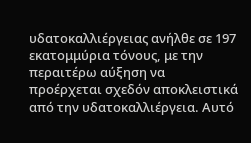υδατοκαλλιέργειας ανήλθε σε 197 εκατομμύρια τόνους, με την περαιτέρω αύξηση να προέρχεται σχεδόν αποκλειστικά από την υδατοκαλλιέργεια. Αυτό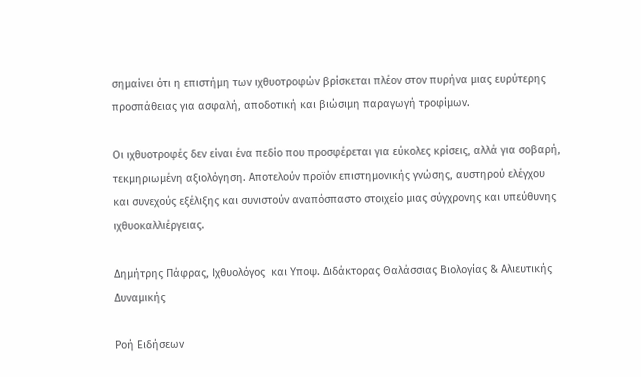σημαίνει ότι η επιστήμη των ιχθυοτροφών βρίσκεται πλέον στον πυρήνα μιας ευρύτερης προσπάθειας για ασφαλή, αποδοτική και βιώσιμη παραγωγή τροφίμων.

Οι ιχθυοτροφές δεν είναι ένα πεδίο που προσφέρεται για εύκολες κρίσεις, αλλά για σοβαρή, τεκμηριωμένη αξιολόγηση. Αποτελούν προϊόν επιστημονικής γνώσης, αυστηρού ελέγχου και συνεχούς εξέλιξης και συνιστούν αναπόσπαστο στοιχείο μιας σύγχρονης και υπεύθυνης ιχθυοκαλλιέργειας.

Δημήτρης Πάφρας, Ιχθυολόγος  και Υποψ. Διδάκτορας Θαλάσσιας Βιολογίας & Αλιευτικής Δυναμικής

Ροή Ειδήσεων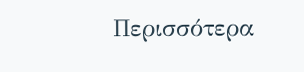Περισσότερα